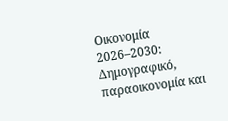Οικονομία 2026–2030: Δημογραφικό, παραοικονομία και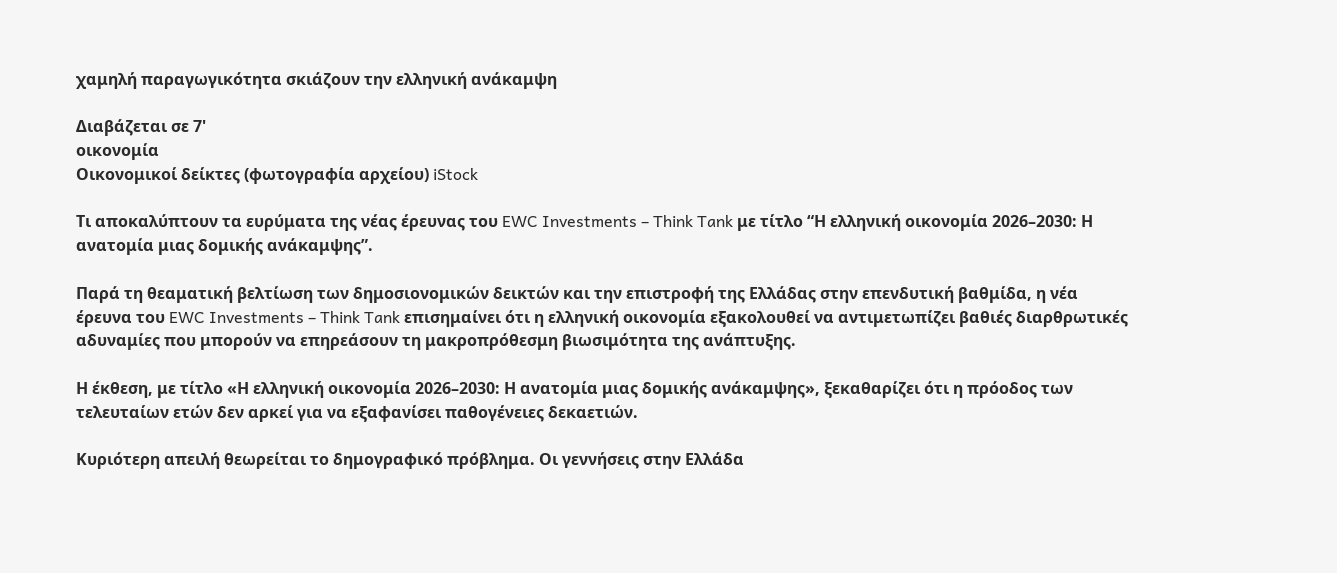χαμηλή παραγωγικότητα σκιάζουν την ελληνική ανάκαμψη

Διαβάζεται σε 7'
οικονομία
Οικονομικοί δείκτες (φωτογραφία αρχείου) iStock

Τι αποκαλύπτουν τα ευρύματα της νέας έρευνας του EWC Investments – Think Tank με τίτλο “Η ελληνική οικονομία 2026–2030: Η ανατομία μιας δομικής ανάκαμψης”.

Παρά τη θεαματική βελτίωση των δημοσιονομικών δεικτών και την επιστροφή της Ελλάδας στην επενδυτική βαθμίδα, η νέα έρευνα του EWC Investments – Think Tank επισημαίνει ότι η ελληνική οικονομία εξακολουθεί να αντιμετωπίζει βαθιές διαρθρωτικές αδυναμίες που μπορούν να επηρεάσουν τη μακροπρόθεσμη βιωσιμότητα της ανάπτυξης.

Η έκθεση, με τίτλο «Η ελληνική οικονομία 2026–2030: Η ανατομία μιας δομικής ανάκαμψης», ξεκαθαρίζει ότι η πρόοδος των τελευταίων ετών δεν αρκεί για να εξαφανίσει παθογένειες δεκαετιών.

Κυριότερη απειλή θεωρείται το δημογραφικό πρόβλημα. Οι γεννήσεις στην Ελλάδα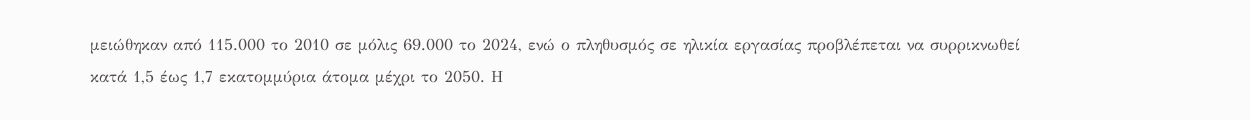μειώθηκαν από 115.000 το 2010 σε μόλις 69.000 το 2024, ενώ ο πληθυσμός σε ηλικία εργασίας προβλέπεται να συρρικνωθεί κατά 1,5 έως 1,7 εκατομμύρια άτομα μέχρι το 2050. Η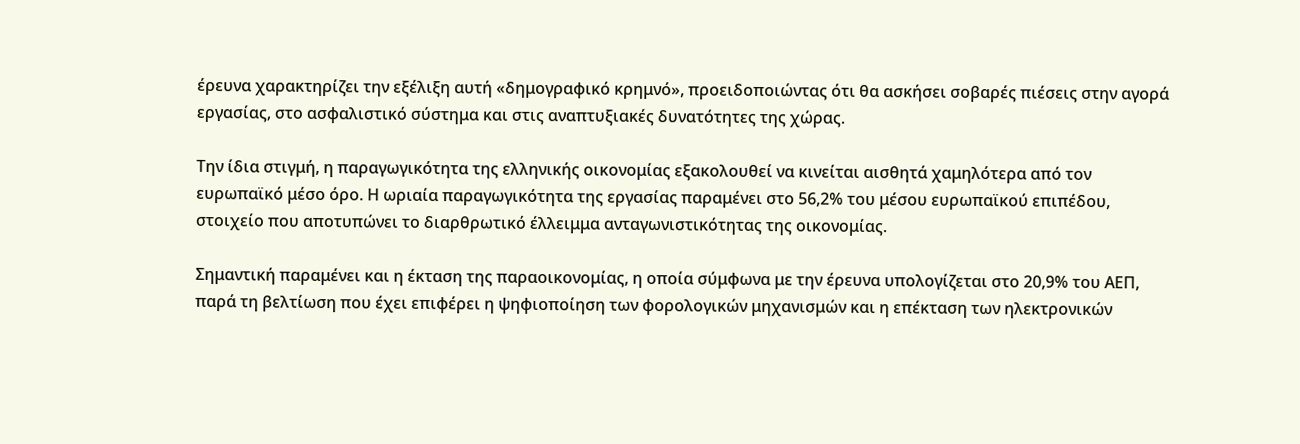έρευνα χαρακτηρίζει την εξέλιξη αυτή «δημογραφικό κρημνό», προειδοποιώντας ότι θα ασκήσει σοβαρές πιέσεις στην αγορά εργασίας, στο ασφαλιστικό σύστημα και στις αναπτυξιακές δυνατότητες της χώρας.

Την ίδια στιγμή, η παραγωγικότητα της ελληνικής οικονομίας εξακολουθεί να κινείται αισθητά χαμηλότερα από τον ευρωπαϊκό μέσο όρο. Η ωριαία παραγωγικότητα της εργασίας παραμένει στο 56,2% του μέσου ευρωπαϊκού επιπέδου, στοιχείο που αποτυπώνει το διαρθρωτικό έλλειμμα ανταγωνιστικότητας της οικονομίας.

Σημαντική παραμένει και η έκταση της παραοικονομίας, η οποία σύμφωνα με την έρευνα υπολογίζεται στο 20,9% του ΑΕΠ, παρά τη βελτίωση που έχει επιφέρει η ψηφιοποίηση των φορολογικών μηχανισμών και η επέκταση των ηλεκτρονικών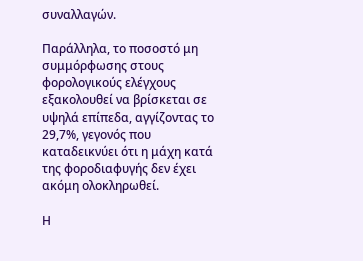συναλλαγών.

Παράλληλα, το ποσοστό μη συμμόρφωσης στους φορολογικούς ελέγχους εξακολουθεί να βρίσκεται σε υψηλά επίπεδα, αγγίζοντας το 29,7%, γεγονός που καταδεικνύει ότι η μάχη κατά της φοροδιαφυγής δεν έχει ακόμη ολοκληρωθεί.

Η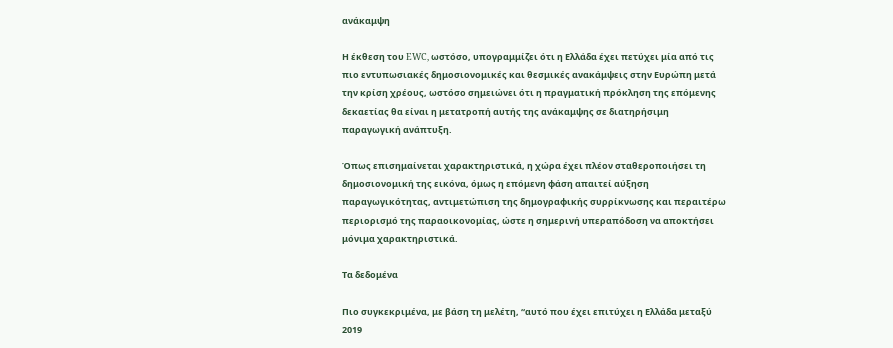ανάκαμψη

Η έκθεση του EWC, ωστόσο, υπογραμμίζει ότι η Ελλάδα έχει πετύχει μία από τις πιο εντυπωσιακές δημοσιονομικές και θεσμικές ανακάμψεις στην Ευρώπη μετά την κρίση χρέους, ωστόσο σημειώνει ότι η πραγματική πρόκληση της επόμενης δεκαετίας θα είναι η μετατροπή αυτής της ανάκαμψης σε διατηρήσιμη παραγωγική ανάπτυξη.

Όπως επισημαίνεται χαρακτηριστικά, η χώρα έχει πλέον σταθεροποιήσει τη δημοσιονομική της εικόνα, όμως η επόμενη φάση απαιτεί αύξηση παραγωγικότητας, αντιμετώπιση της δημογραφικής συρρίκνωσης και περαιτέρω περιορισμό της παραοικονομίας, ώστε η σημερινή υπεραπόδοση να αποκτήσει μόνιμα χαρακτηριστικά.

Τα δεδομένα

Πιο συγκεκριμένα, με βάση τη μελέτη, “αυτό που έχει επιτύχει η Ελλάδα μεταξύ 2019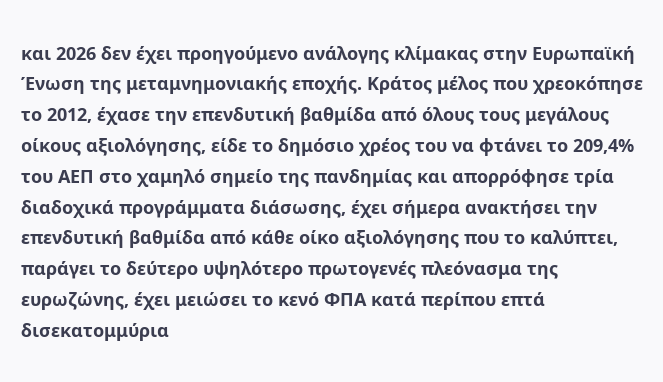και 2026 δεν έχει προηγούμενο ανάλογης κλίμακας στην Ευρωπαϊκή Ένωση της μεταμνημονιακής εποχής. Κράτος μέλος που χρεοκόπησε το 2012, έχασε την επενδυτική βαθμίδα από όλους τους μεγάλους οίκους αξιολόγησης, είδε το δημόσιο χρέος του να φτάνει το 209,4% του ΑΕΠ στο χαμηλό σημείο της πανδημίας και απορρόφησε τρία διαδοχικά προγράμματα διάσωσης, έχει σήμερα ανακτήσει την επενδυτική βαθμίδα από κάθε οίκο αξιολόγησης που το καλύπτει, παράγει το δεύτερο υψηλότερο πρωτογενές πλεόνασμα της ευρωζώνης, έχει μειώσει το κενό ΦΠΑ κατά περίπου επτά δισεκατομμύρια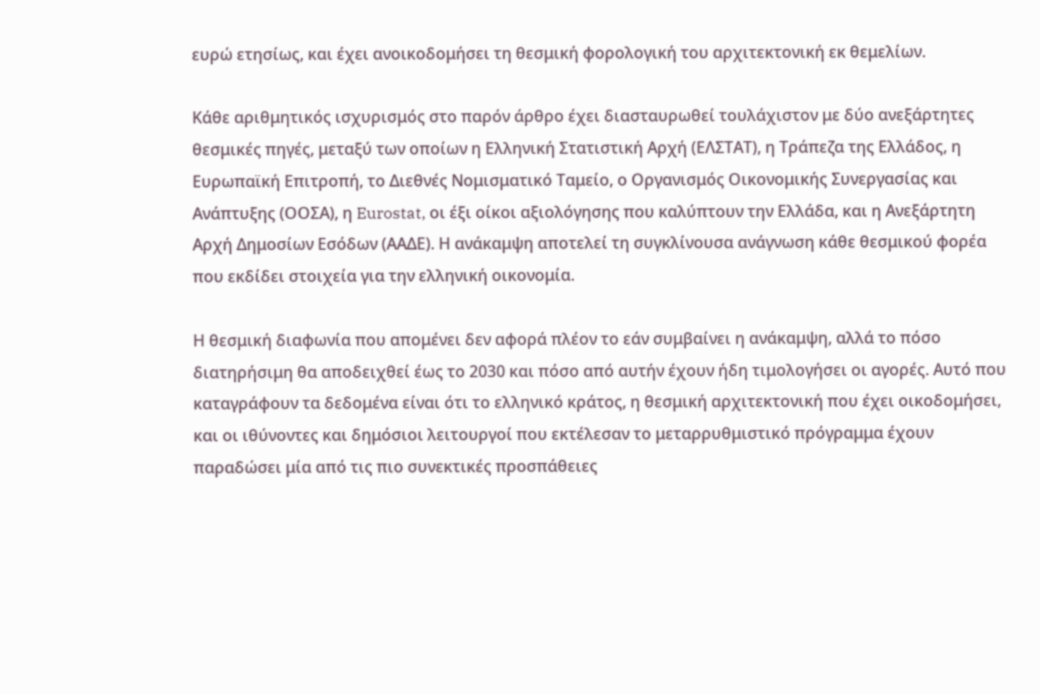ευρώ ετησίως, και έχει ανοικοδομήσει τη θεσμική φορολογική του αρχιτεκτονική εκ θεμελίων.

Κάθε αριθμητικός ισχυρισμός στο παρόν άρθρο έχει διασταυρωθεί τουλάχιστον με δύο ανεξάρτητες θεσμικές πηγές, μεταξύ των οποίων η Ελληνική Στατιστική Αρχή (ΕΛΣΤΑΤ), η Τράπεζα της Ελλάδος, η Ευρωπαϊκή Επιτροπή, το Διεθνές Νομισματικό Ταμείο, ο Οργανισμός Οικονομικής Συνεργασίας και Ανάπτυξης (ΟΟΣΑ), η Eurostat, οι έξι οίκοι αξιολόγησης που καλύπτουν την Ελλάδα, και η Ανεξάρτητη Αρχή Δημοσίων Εσόδων (ΑΑΔΕ). Η ανάκαμψη αποτελεί τη συγκλίνουσα ανάγνωση κάθε θεσμικού φορέα που εκδίδει στοιχεία για την ελληνική οικονομία.

Η θεσμική διαφωνία που απομένει δεν αφορά πλέον το εάν συμβαίνει η ανάκαμψη, αλλά το πόσο διατηρήσιμη θα αποδειχθεί έως το 2030 και πόσο από αυτήν έχουν ήδη τιμολογήσει οι αγορές. Αυτό που καταγράφουν τα δεδομένα είναι ότι το ελληνικό κράτος, η θεσμική αρχιτεκτονική που έχει οικοδομήσει, και οι ιθύνοντες και δημόσιοι λειτουργοί που εκτέλεσαν το μεταρρυθμιστικό πρόγραμμα έχουν παραδώσει μία από τις πιο συνεκτικές προσπάθειες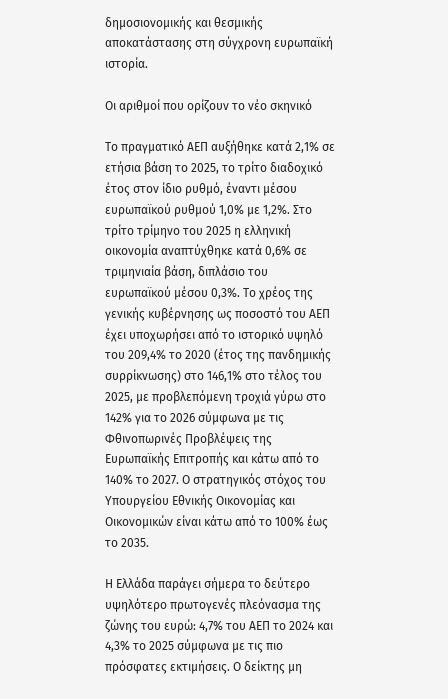δημοσιονομικής και θεσμικής αποκατάστασης στη σύγχρονη ευρωπαϊκή ιστορία.

Οι αριθμοί που ορίζουν το νέο σκηνικό

Το πραγματικό ΑΕΠ αυξήθηκε κατά 2,1% σε ετήσια βάση το 2025, το τρίτο διαδοχικό έτος στον ίδιο ρυθμό, έναντι μέσου ευρωπαϊκού ρυθμού 1,0% με 1,2%. Στο τρίτο τρίμηνο του 2025 η ελληνική οικονομία αναπτύχθηκε κατά 0,6% σε τριμηνιαία βάση, διπλάσιο του ευρωπαϊκού μέσου 0,3%. Το χρέος της γενικής κυβέρνησης ως ποσοστό του ΑΕΠ έχει υποχωρήσει από το ιστορικό υψηλό του 209,4% το 2020 (έτος της πανδημικής συρρίκνωσης) στο 146,1% στο τέλος του 2025, με προβλεπόμενη τροχιά γύρω στο 142% για το 2026 σύμφωνα με τις Φθινοπωρινές Προβλέψεις της Ευρωπαϊκής Επιτροπής και κάτω από το 140% το 2027. Ο στρατηγικός στόχος του Υπουργείου Εθνικής Οικονομίας και Οικονομικών είναι κάτω από το 100% έως το 2035.

Η Ελλάδα παράγει σήμερα το δεύτερο υψηλότερο πρωτογενές πλεόνασμα της ζώνης του ευρώ: 4,7% του ΑΕΠ το 2024 και 4,3% το 2025 σύμφωνα με τις πιο πρόσφατες εκτιμήσεις. Ο δείκτης μη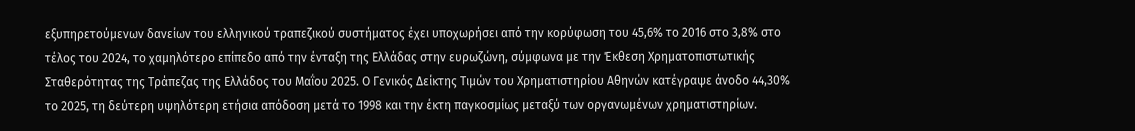εξυπηρετούμενων δανείων του ελληνικού τραπεζικού συστήματος έχει υποχωρήσει από την κορύφωση του 45,6% το 2016 στο 3,8% στο τέλος του 2024, το χαμηλότερο επίπεδο από την ένταξη της Ελλάδας στην ευρωζώνη, σύμφωνα με την Έκθεση Χρηματοπιστωτικής Σταθερότητας της Τράπεζας της Ελλάδος του Μαΐου 2025. Ο Γενικός Δείκτης Τιμών του Χρηματιστηρίου Αθηνών κατέγραψε άνοδο 44,30% το 2025, τη δεύτερη υψηλότερη ετήσια απόδοση μετά το 1998 και την έκτη παγκοσμίως μεταξύ των οργανωμένων χρηματιστηρίων.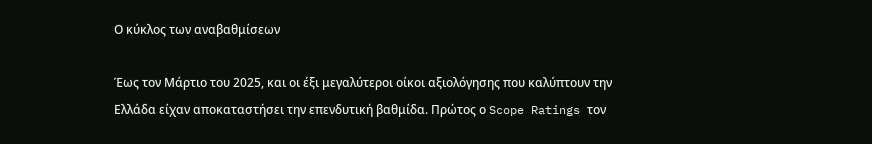Ο κύκλος των αναβαθμίσεων

Έως τον Μάρτιο του 2025, και οι έξι μεγαλύτεροι οίκοι αξιολόγησης που καλύπτουν την Ελλάδα είχαν αποκαταστήσει την επενδυτική βαθμίδα. Πρώτος ο Scope Ratings τον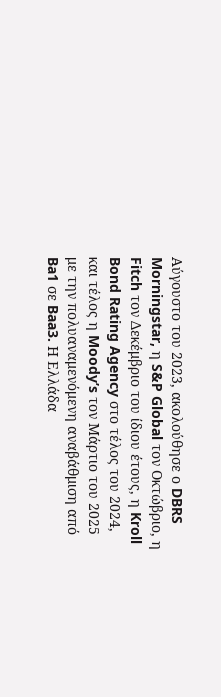Αύγουστο του 2023, ακολούθησε ο DBRS Morningstar, η S&P Global τον Οκτώβριο, η Fitch τον Δεκέμβριο του ίδιου έτους, η Kroll Bond Rating Agency στο τέλος του 2024, και τέλος η Moody’s τον Μάρτιο του 2025 με την πολυαναμενόμενη αναβάθμιση από Ba1 σε Baa3. Η Ελλάδα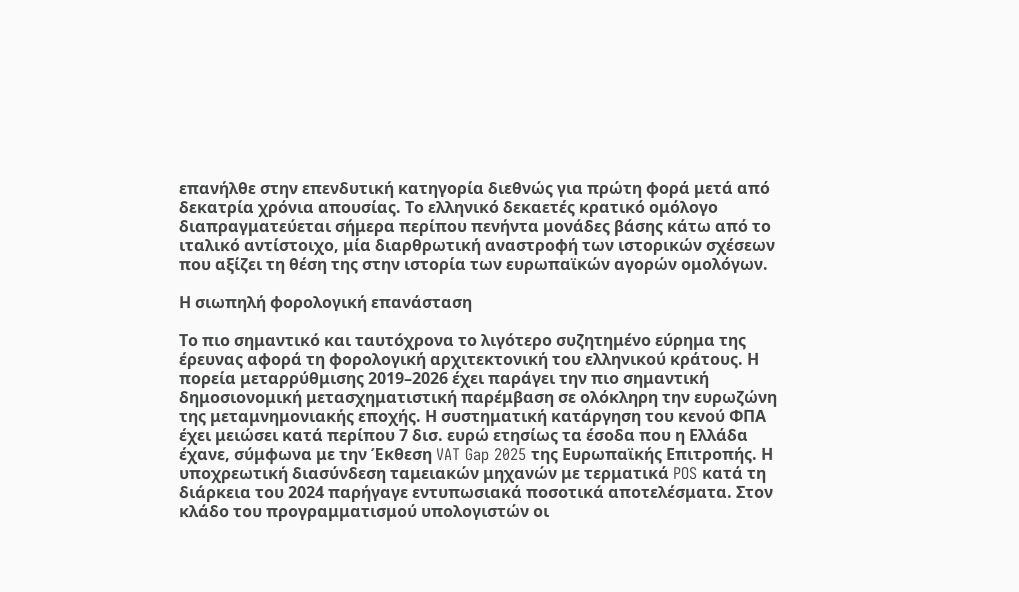επανήλθε στην επενδυτική κατηγορία διεθνώς για πρώτη φορά μετά από δεκατρία χρόνια απουσίας. Το ελληνικό δεκαετές κρατικό ομόλογο διαπραγματεύεται σήμερα περίπου πενήντα μονάδες βάσης κάτω από το ιταλικό αντίστοιχο, μία διαρθρωτική αναστροφή των ιστορικών σχέσεων που αξίζει τη θέση της στην ιστορία των ευρωπαϊκών αγορών ομολόγων.

Η σιωπηλή φορολογική επανάσταση

Το πιο σημαντικό και ταυτόχρονα το λιγότερο συζητημένο εύρημα της έρευνας αφορά τη φορολογική αρχιτεκτονική του ελληνικού κράτους. Η πορεία μεταρρύθμισης 2019–2026 έχει παράγει την πιο σημαντική δημοσιονομική μετασχηματιστική παρέμβαση σε ολόκληρη την ευρωζώνη της μεταμνημονιακής εποχής. Η συστηματική κατάργηση του κενού ΦΠΑ έχει μειώσει κατά περίπου 7 δισ. ευρώ ετησίως τα έσοδα που η Ελλάδα έχανε, σύμφωνα με την Έκθεση VAT Gap 2025 της Ευρωπαϊκής Επιτροπής. Η υποχρεωτική διασύνδεση ταμειακών μηχανών με τερματικά POS κατά τη διάρκεια του 2024 παρήγαγε εντυπωσιακά ποσοτικά αποτελέσματα. Στον κλάδο του προγραμματισμού υπολογιστών οι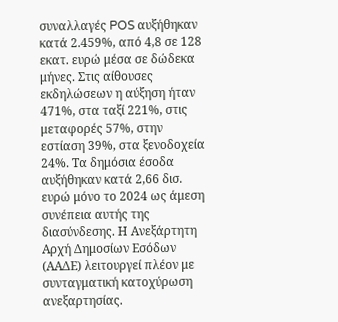συναλλαγές POS αυξήθηκαν κατά 2.459%, από 4,8 σε 128 εκατ. ευρώ μέσα σε δώδεκα μήνες. Στις αίθουσες εκδηλώσεων η αύξηση ήταν 471%, στα ταξί 221%, στις μεταφορές 57%, στην εστίαση 39%, στα ξενοδοχεία 24%. Τα δημόσια έσοδα αυξήθηκαν κατά 2,66 δισ. ευρώ μόνο το 2024 ως άμεση συνέπεια αυτής της διασύνδεσης. Η Ανεξάρτητη Αρχή Δημοσίων Εσόδων (ΑΑΔΕ) λειτουργεί πλέον με συνταγματική κατοχύρωση ανεξαρτησίας.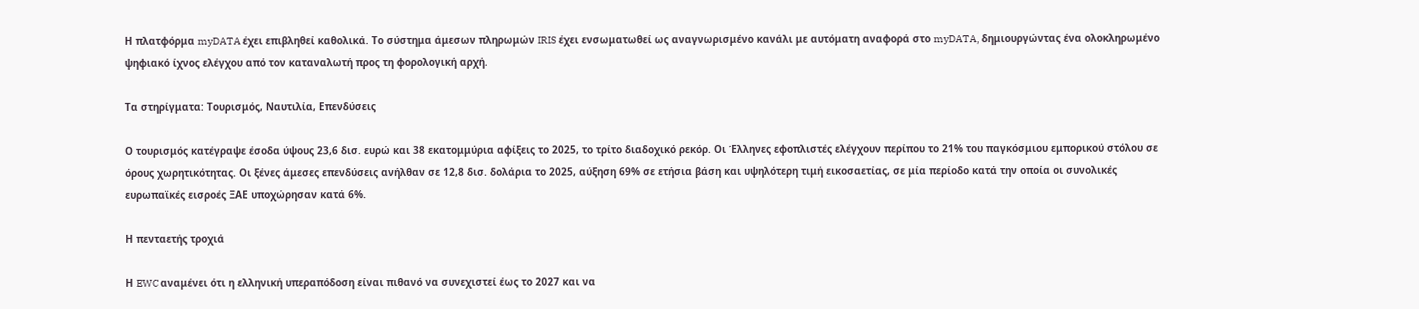Η πλατφόρμα myDATA έχει επιβληθεί καθολικά. Το σύστημα άμεσων πληρωμών IRIS έχει ενσωματωθεί ως αναγνωρισμένο κανάλι με αυτόματη αναφορά στο myDATA, δημιουργώντας ένα ολοκληρωμένο ψηφιακό ίχνος ελέγχου από τον καταναλωτή προς τη φορολογική αρχή.

Τα στηρίγματα: Τουρισμός, Ναυτιλία, Επενδύσεις

Ο τουρισμός κατέγραψε έσοδα ύψους 23,6 δισ. ευρώ και 38 εκατομμύρια αφίξεις το 2025, το τρίτο διαδοχικό ρεκόρ. Οι Έλληνες εφοπλιστές ελέγχουν περίπου το 21% του παγκόσμιου εμπορικού στόλου σε όρους χωρητικότητας. Οι ξένες άμεσες επενδύσεις ανήλθαν σε 12,8 δισ. δολάρια το 2025, αύξηση 69% σε ετήσια βάση και υψηλότερη τιμή εικοσαετίας, σε μία περίοδο κατά την οποία οι συνολικές ευρωπαϊκές εισροές ΞΑΕ υποχώρησαν κατά 6%.

Η πενταετής τροχιά

Η EWC αναμένει ότι η ελληνική υπεραπόδοση είναι πιθανό να συνεχιστεί έως το 2027 και να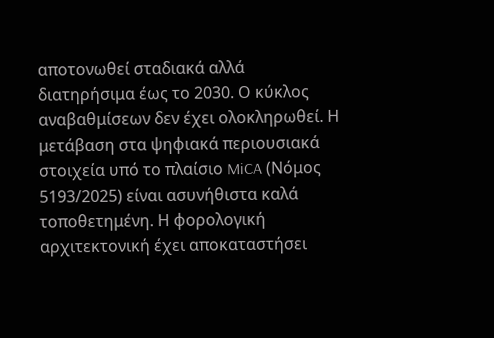αποτονωθεί σταδιακά αλλά διατηρήσιμα έως το 2030. Ο κύκλος αναβαθμίσεων δεν έχει ολοκληρωθεί. Η μετάβαση στα ψηφιακά περιουσιακά στοιχεία υπό το πλαίσιο MiCA (Νόμος 5193/2025) είναι ασυνήθιστα καλά τοποθετημένη. Η φορολογική αρχιτεκτονική έχει αποκαταστήσει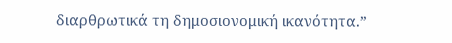διαρθρωτικά τη δημοσιονομική ικανότητα.”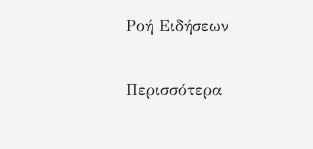Ροή Ειδήσεων

Περισσότερα